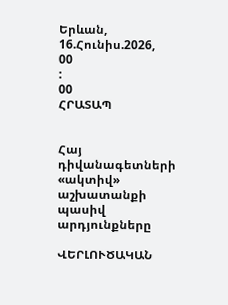Երևան, 16.Հունիս.2026,
00
:
00
ՀՐԱՏԱՊ


Հայ դիվանագետների «ակտիվ» աշխատանքի պասիվ արդյունքները

ՎԵՐԼՈՒԾԱԿԱՆ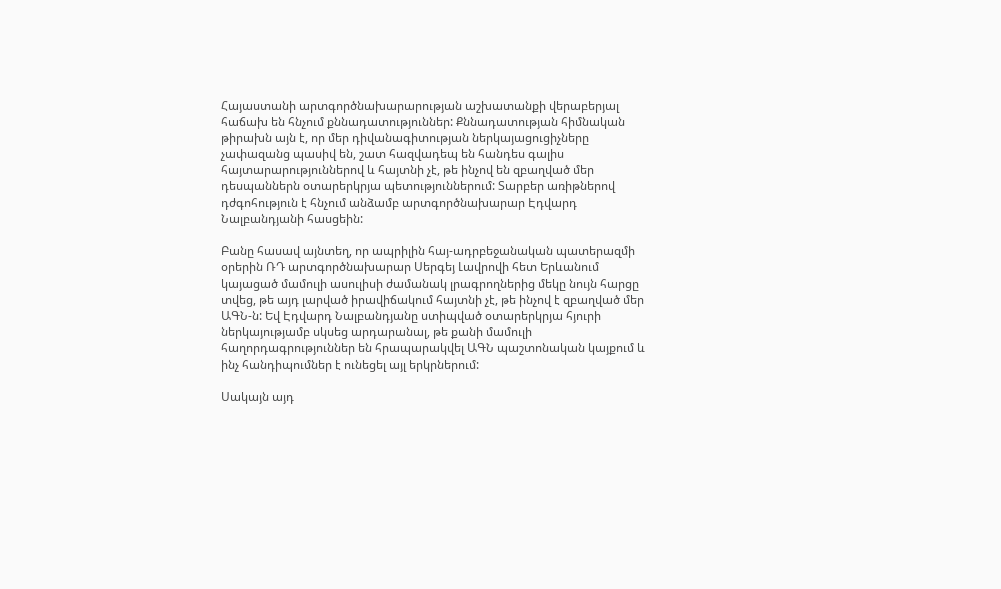Հայաստանի արտգործնախարարության աշխատանքի վերաբերյալ հաճախ են հնչում քննադատություններ: Քննադատության հիմնական թիրախն այն է, որ մեր դիվանագիտության ներկայացուցիչները չափազանց պասիվ են, շատ հազվադեպ են հանդես գալիս հայտարարություններով և հայտնի չէ, թե ինչով են զբաղված մեր դեսպաններն օտարերկրյա պետություններում: Տարբեր առիթներով դժգոհություն է հնչում անձամբ արտգործնախարար Էդվարդ Նալբանդյանի հասցեին:

Բանը հասավ այնտեղ, որ ապրիլին հայ-ադրբեջանական պատերազմի օրերին ՌԴ արտգործնախարար Սերգեյ Լավրովի հետ Երևանում կայացած մամուլի ասուլիսի ժամանակ լրագրողներից մեկը նույն հարցը տվեց, թե այդ լարված իրավիճակում հայտնի չէ, թե ինչով է զբաղված մեր ԱԳՆ-ն: Եվ Էդվարդ Նալբանդյանը ստիպված օտարերկրյա հյուրի ներկայությամբ սկսեց արդարանալ, թե քանի մամուլի հաղորդագրություններ են հրապարակվել ԱԳՆ պաշտոնական կայքում և ինչ հանդիպումներ է ունեցել այլ երկրներում:

Սակայն այդ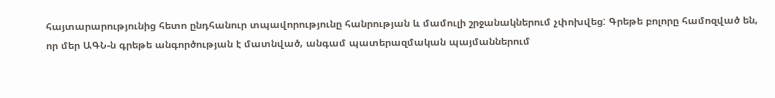հայտարարությունից հետո ընդհանուր տպավորությունը հանրության և մամուլի շրջանակներում չփոխվեց: Գրեթե բոլորը համոզված են, որ մեր ԱԳՆ-ն գրեթե անգործության է մատնված, անգամ պատերազմական պայմաններում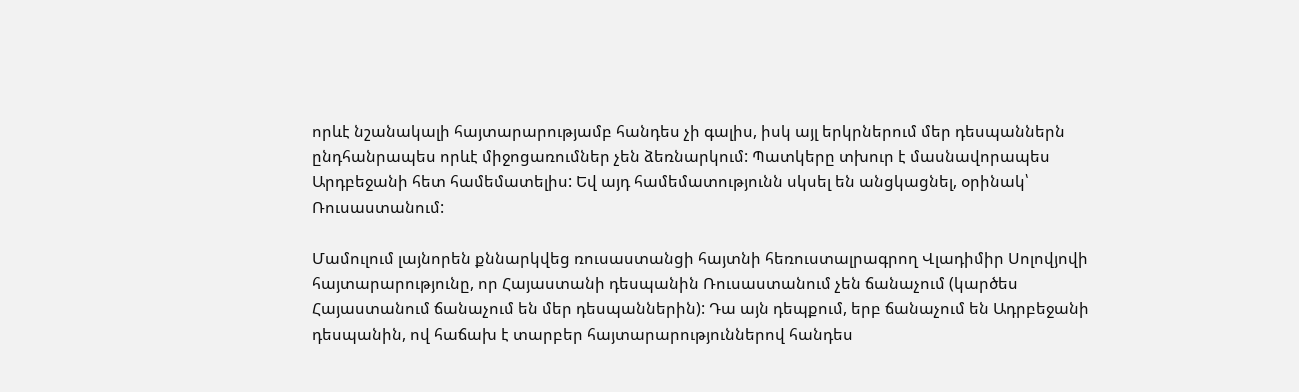որևէ նշանակալի հայտարարությամբ հանդես չի գալիս, իսկ այլ երկրներում մեր դեսպաններն ընդհանրապես որևէ միջոցառումներ չեն ձեռնարկում: Պատկերը տխուր է մասնավորապես Արդբեջանի հետ համեմատելիս: Եվ այդ համեմատությունն սկսել են անցկացնել, օրինակ՝ Ռուսաստանում:

Մամուլում լայնորեն քննարկվեց ռուսաստանցի հայտնի հեռուստալրագրող Վլադիմիր Սոլովյովի հայտարարությունը, որ Հայաստանի դեսպանին Ռուսաստանում չեն ճանաչում (կարծես Հայաստանում ճանաչում են մեր դեսպաններին): Դա այն դեպքում, երբ ճանաչում են Ադրբեջանի դեսպանին, ով հաճախ է տարբեր հայտարարություններով հանդես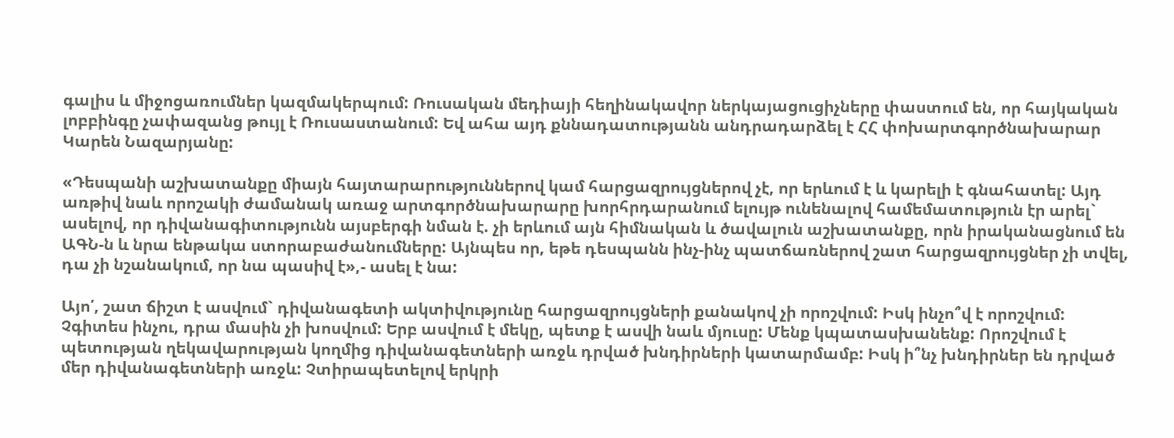գալիս և միջոցառումներ կազմակերպում: Ռուսական մեդիայի հեղինակավոր ներկայացուցիչները փաստում են, որ հայկական լոբբինգը չափազանց թույլ է Ռուսաստանում: Եվ ահա այդ քննադատությանն անդրադարձել է ՀՀ փոխարտգործնախարար Կարեն Նազարյանը:

«Դեսպանի աշխատանքը միայն հայտարարություններով կամ հարցազրույցներով չէ, որ երևում է և կարելի է գնահատել: Այդ առթիվ նաև որոշակի ժամանակ առաջ արտգործնախարարը խորհրդարանում ելույթ ունենալով համեմատություն էր արել` ասելով, որ դիվանագիտությունն այսբերգի նման է. չի երևում այն հիմնական և ծավալուն աշխատանքը, որն իրականացնում են ԱԳՆ-ն և նրա ենթակա ստորաբաժանումները: Այնպես որ, եթե դեսպանն ինչ-ինչ պատճառներով շատ հարցազրույցներ չի տվել, դա չի նշանակում, որ նա պասիվ է»,- ասել է նա:

Այո՛, շատ ճիշտ է ասվում` դիվանագետի ակտիվությունը հարցազրույցների քանակով չի որոշվում: Իսկ ինչո՞վ է որոշվում: Չգիտես ինչու, դրա մասին չի խոսվում: Երբ ասվում է մեկը, պետք է ասվի նաև մյուսը: Մենք կպատասխանենք: Որոշվում է պետության ղեկավարության կողմից դիվանագետների առջև դրված խնդիրների կատարմամբ: Իսկ ի՞նչ խնդիրներ են դրված մեր դիվանագետների առջև: Չտիրապետելով երկրի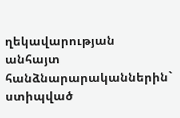ղեկավարության անհայտ հանձնարարականներին` ստիպված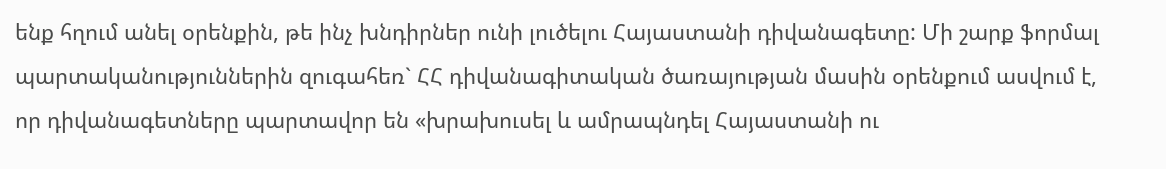ենք հղում անել օրենքին, թե ինչ խնդիրներ ունի լուծելու Հայաստանի դիվանագետը: Մի շարք ֆորմալ պարտականություններին զուգահեռ` ՀՀ դիվանագիտական ծառայության մասին օրենքում ասվում է, որ դիվանագետները պարտավոր են «խրախուսել և ամրապնդել Հայաստանի ու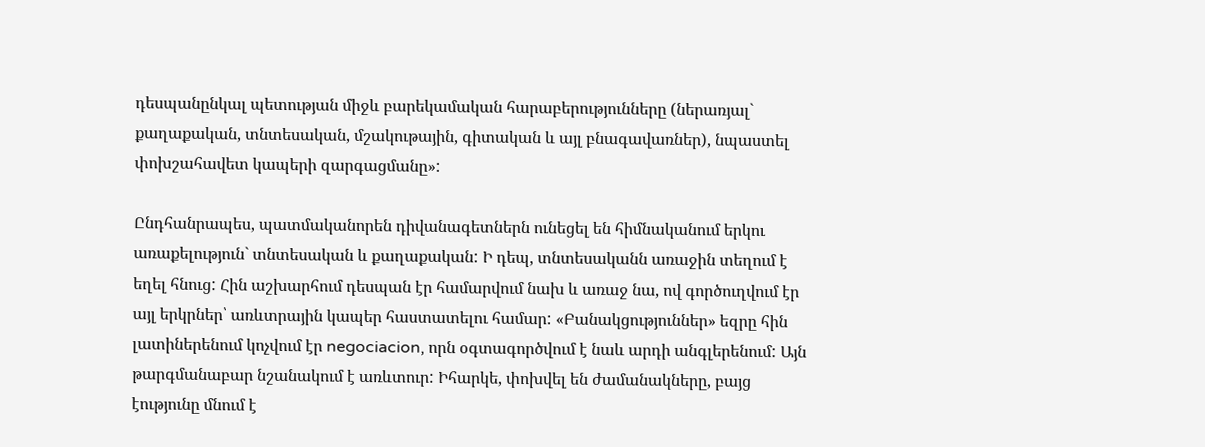դեսպանընկալ պետության միջև բարեկամական հարաբերությունները (ներառյալ` քաղաքական, տնտեսական, մշակութային, գիտական և այլ բնագավառներ), նպաստել փոխշահավետ կապերի զարգացմանը»:

Ընդհանրապես, պատմականորեն դիվանագետներն ունեցել են հիմնականում երկու առաքելություն` տնտեսական և քաղաքական: Ի դեպ, տնտեսականն առաջին տեղում է եղել հնուց: Հին աշխարհում դեսպան էր համարվում նախ և առաջ նա, ով գործուղվում էր այլ երկրներ՝ առևտրային կապեր հաստատելու համար: «Բանակցություններ» եզրը հին լատիներենում կոչվում էր negociacion, որն օգտագործվում է նաև արդի անգլերենում: Այն թարգմանաբար նշանակում է առևտուր: Իհարկե, փոխվել են ժամանակները, բայց էությունը մնում է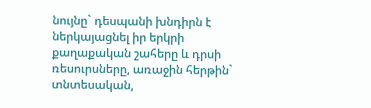նույնը` դեսպանի խնդիրն է ներկայացնել իր երկրի քաղաքական շահերը և դրսի ռեսուրսները, առաջին հերթին` տնտեսական,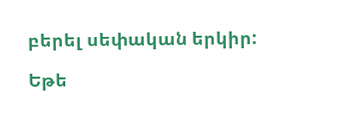բերել սեփական երկիր:

Եթե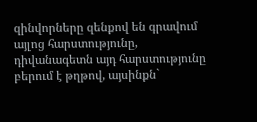զինվորները զենքով են գրավում այլոց հարստությունը, դիվանագետն այդ հարստությունը բերում է թղթով, այսինքն`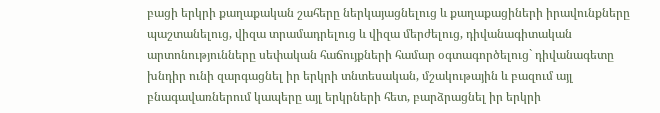բացի երկրի քաղաքական շահերը ներկայացնելուց և քաղաքացիների իրավունքները պաշտանելուց, վիզա տրամադրելուց և վիզա մերժելուց, դիվանագիտական արտոնությունները սեփական հաճույքների համար օգտագործելուց` դիվանագետը խնդիր ունի զարգացնել իր երկրի տնտեսական, մշակութային և բազում այլ բնագավառներում կապերը այլ երկրների հետ, բարձրացնել իր երկրի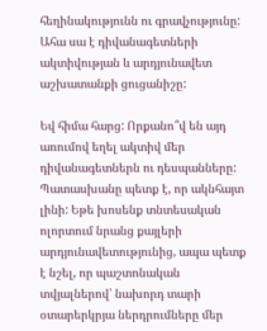հեղինակությունն ու գրավչությունը: Ահա սա է դիվանագետների ակտիվության և արդյունավետ աշխատանքի ցուցանիշը:

Եվ հիմա հարց: Որքանո՞վ են այդ առումով եղել ակտիվ մեր դիվանագետներն ու դեսպանները: Պատասխանը պետք է, որ ակնհայտ լինի: Եթե խոսենք տնտեսական ոլորտում նրանց քայլերի արդյունավետությունից, ապա պետք է նշել, որ պաշտոնական տվյալներով՝ նախորդ տարի օտարերկրյա ներդրումները մեր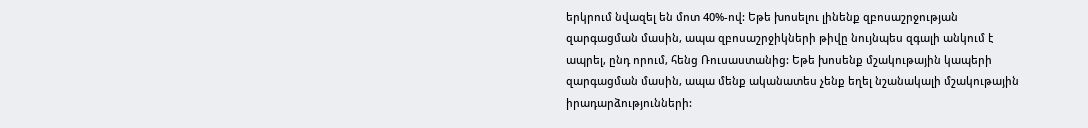երկրում նվազել են մոտ 40%-ով: Եթե խոսելու լինենք զբոսաշրջության զարգացման մասին, ապա զբոսաշրջիկների թիվը նույնպես զգալի անկում է ապրել, ընդ որում, հենց Ռուսաստանից: Եթե խոսենք մշակութային կապերի զարգացման մասին, ապա մենք ականատես չենք եղել նշանակալի մշակութային իրադարձությունների: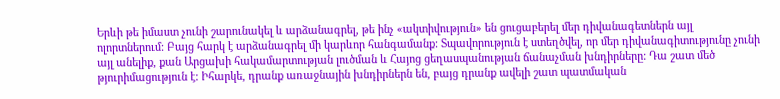Երևի թե իմաստ չունի շարունակել և արձանագրել, թե ինչ «ակտիվություն» են ցուցաբերել մեր դիվանագետներն այլ ոլորտներում: Բայց հարկ է արձանագրել մի կարևոր հանգամանք: Տպավորություն է ստեղծվել, որ մեր դիվանագիտությունը չունի այլ անելիք, քան Արցախի հակամարտության լուծման և Հայոց ցեղասպանության ճանաչման խնդիրները: Դա շատ մեծ թյուրիմացություն է: Իհարկե, դրանք առաջնային խնդիրներն են, բայց դրանք ավելի շատ պատմական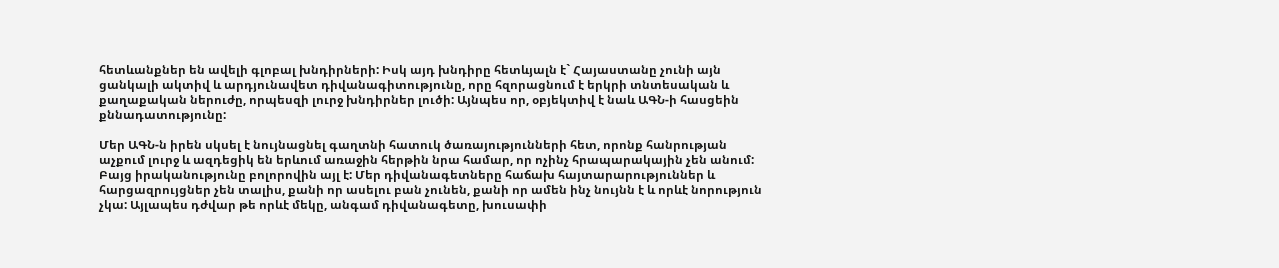հետևանքներ են ավելի գլոբալ խնդիրների: Իսկ այդ խնդիրը հետևյալն է` Հայաստանը չունի այն ցանկալի ակտիվ և արդյունավետ դիվանագիտությունը, որը հզորացնում է երկրի տնտեսական և քաղաքական ներուժը, որպեսզի լուրջ խնդիրներ լուծի: Այնպես որ, օբյեկտիվ է նաև ԱԳՆ-ի հասցեին քննադատությունը:

Մեր ԱԳՆ-ն իրեն սկսել է նույնացնել գաղտնի հատուկ ծառայությունների հետ, որոնք հանրության աչքում լուրջ և ազդեցիկ են երևում առաջին հերթին նրա համար, որ ոչինչ հրապարակային չեն անում: Բայց իրականությունը բոլորովին այլ է: Մեր դիվանագետները հաճախ հայտարարություններ և հարցազրույցներ չեն տալիս, քանի որ ասելու բան չունեն, քանի որ ամեն ինչ նույնն է և որևէ նորություն չկա: Այլապես դժվար թե որևէ մեկը, անգամ դիվանագետը, խուսափի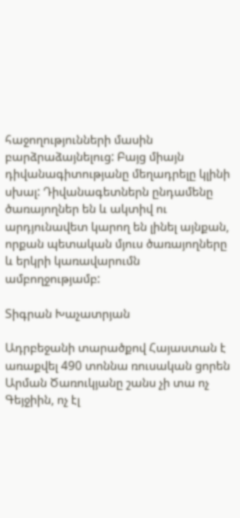հաջողությունների մասին բարձրաձայնելուց: Բայց միայն դիվանագիտությանը մեղադրելը կլինի սխալ: Դիվանագետներն ընդամենը ծառայողներ են և ակտիվ ու արդյունավետ կարող են լինել այնքան, որքան պետական մյուս ծառայողները և երկրի կառավարումն ամբողջությամբ:

Տիգրան Խաչատրյան

Ադրբեջանի տարածքով Հայաստան է առաքվել 490 տոննա ռուսական ցորեն Արման Ծառուկյանը շանս չի տա ոչ Գեյջիին, ոչ էլ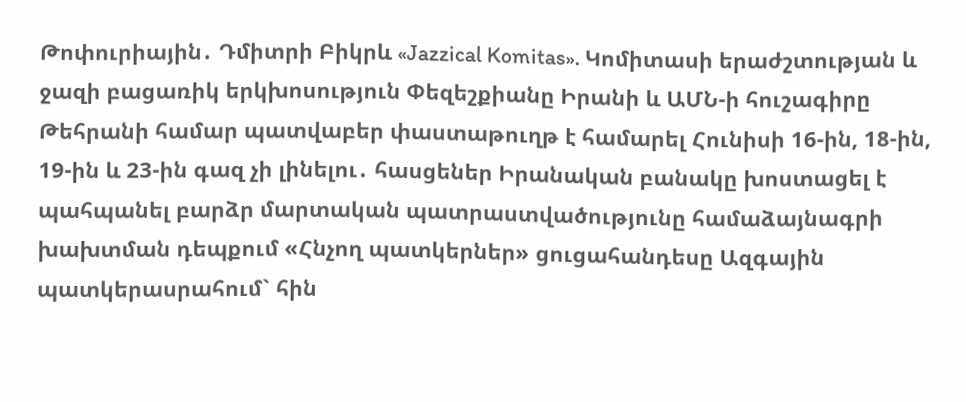Թոփուրիային․ Դմիտրի Բիկրև «Jazzical Komitas». Կոմիտասի երաժշտության և ջազի բացառիկ երկխոսություն Փեզեշքիանը Իրանի և ԱՄՆ-ի հուշագիրը Թեհրանի համար պատվաբեր փաստաթուղթ է համարել Հունիսի 16-ին, 18-ին, 19-ին և 23-ին գազ չի լինելու․ հասցեներ Իրանական բանակը խոստացել է պահպանել բարձր մարտական պատրաստվածությունը համաձայնագրի խախտման դեպքում «Հնչող պատկերներ» ցուցահանդեսը Ազգային պատկերասրահում` հին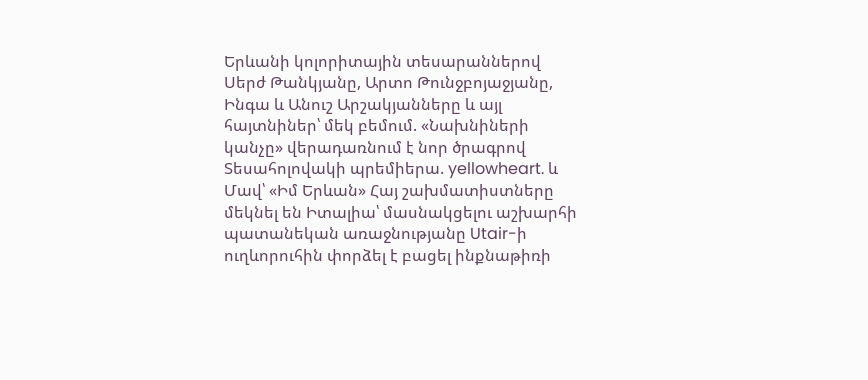Երևանի կոլորիտային տեսարաններով Սերժ Թանկյանը, Արտո Թունջբոյաջյանը, Ինգա և Անուշ Արշակյանները և այլ հայտնիներ՝ մեկ բեմում. «Նախնիների կանչը» վերադառնում է նոր ծրագրով Տեսահոլովակի պրեմիերա. yellowheart. և Մավ՝ «Իմ Երևան» Հայ շախմատիստները մեկնել են Իտալիա՝ մասնակցելու աշխարհի պատանեկան առաջնությանը Utair-ի ուղևորուհին փորձել է բացել ինքնաթիռի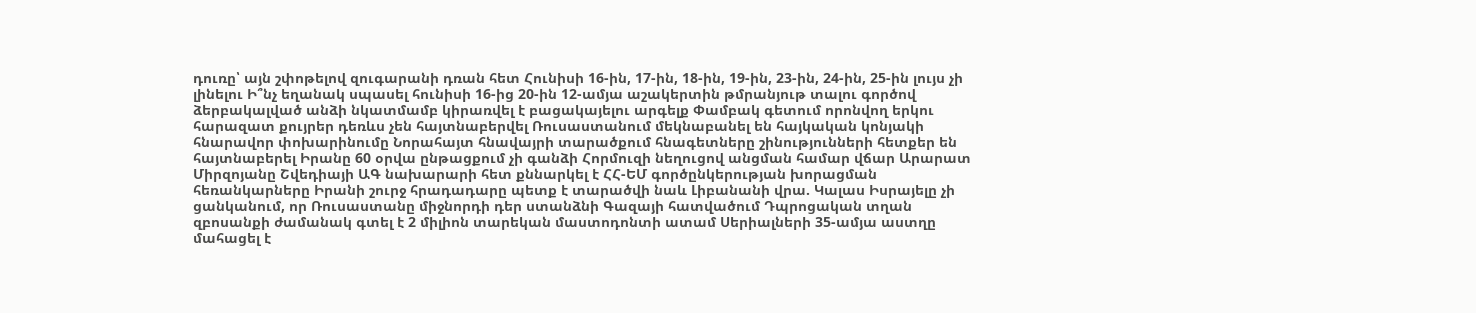դուռը՝ այն շփոթելով զուգարանի դռան հետ Հունիսի 16-ին, 17-ին, 18-ին, 19-ին, 23-ին, 24-ին, 25-ին լույս չի լինելու Ի՞նչ եղանակ սպասել հունիսի 16-ից 20-ին 12-ամյա աշակերտին թմրանյութ տալու գործով ձերբակալված անձի նկատմամբ կիրառվել է բացակայելու արգելք Փամբակ գետում որոնվող երկու հարազատ քույրեր դեռևս չեն հայտնաբերվել Ռուսաստանում մեկնաբանել են հայկական կոնյակի հնարավոր փոխարինումը Նորահայտ հնավայրի տարածքում հնագետները շինությունների հետքեր են հայտնաբերել Իրանը 60 օրվա ընթացքում չի գանձի Հորմուզի նեղուցով անցման համար վճար Արարատ Միրզոյանը Շվեդիայի ԱԳ նախարարի հետ քննարկել է ՀՀ-ԵՄ գործընկերության խորացման հեռանկարները Իրանի շուրջ հրադադարը պետք է տարածվի նաև Լիբանանի վրա. Կալաս Իսրայելը չի ցանկանում, որ Ռուսաստանը միջնորդի դեր ստանձնի Գազայի հատվածում Դպրոցական տղան զբոսանքի ժամանակ գտել է 2 միլիոն տարեկան մաստոդոնտի ատամ Սերիալների 35-ամյա աստղը մահացել է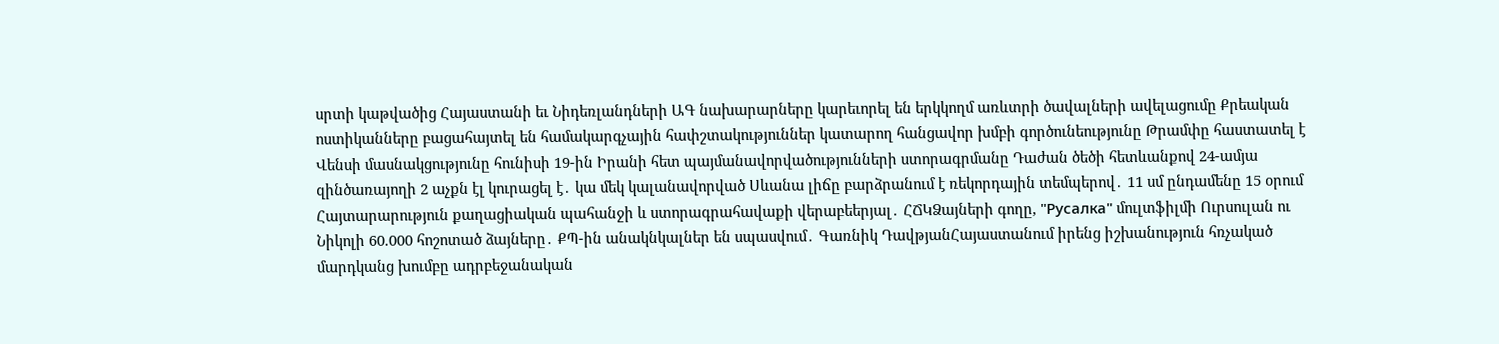սրտի կաթվածից Հայաստանի եւ Նիդեռլանդների ԱԳ նախարարները կարեւորել են երկկողմ առևտրի ծավալների ավելացումը Քրեական ոստիկանները բացահայտել են համակարգչային հափշտակություններ կատարող հանցավոր խմբի գործունեությունը Թրամփը հաստատել է Վենսի մասնակցությունը հունիսի 19-ին Իրանի հետ պայմանավորվածությունների ստորագրմանը Դաժան ծեծի հետևանքով 24-ամյա զինծառայողի 2 աչքն էլ կուրացել է․ կա մեկ կալանավորված Սևանա լիճը բարձրանում է ռեկորդային տեմպերով․ 11 սմ ընդամենը 15 օրում Հայտարարություն քաղացիական պահանջի և ստորագրահավաքի վերաբեերյալ․ ՀՃԿՁայների գողը, "Русалка" մուլտֆիլմի Ուրսուլան ու Նիկոլի 60.000 հոշոտած ձայները․ ՔՊ-ին անակնկալներ են սպասվում․ Գառնիկ ԴավթյանՀայաստանում իրենց իշխանություն հռչակած մարդկանց խումբը ադրբեջանական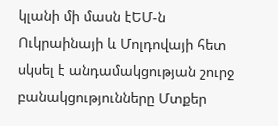կլանի մի մասն էԵՄ-ն Ուկրաինայի և Մոլդովայի հետ սկսել է անդամակցության շուրջ բանակցությունները Մտքեր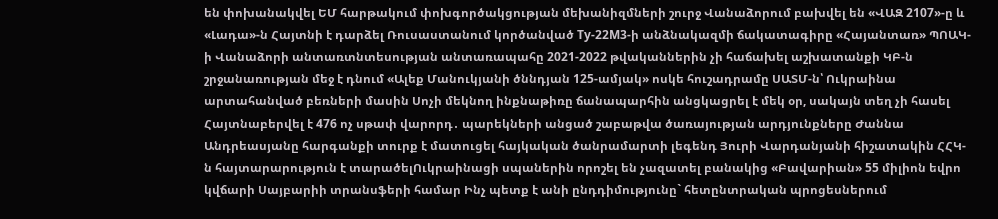են փոխանակվել ԵՄ հարթակում փոխգործակցության մեխանիզմների շուրջ Վանաձորում բախվել են «ՎԱԶ 2107»-ը և «Լադա»-ն Հայտնի է դարձել Ռուսաստանում կործանված Ту-22М3-ի անձնակազմի ճակատագիրը «Հայանտառ» ՊՈԱԿ-ի Վանաձորի անտառտնտեսության անտառապահը 2021-2022 թվականներին չի հաճախել աշխատանքի ԿԲ-ն շրջանառության մեջ է դնում «Ալեք Մանուկյանի ծննդյան 125-ամյակ» ոսկե հուշադրամը ՍԱՏՄ-ն՝ Ուկրաինա արտահանված բեռների մասին Սոչի մեկնող ինքնաթիռը ճանապարհին անցկացրել է մեկ օր, սակայն տեղ չի հասել Հայտնաբերվել է 476 ոչ սթափ վարորդ․ պարեկների անցած շաբաթվա ծառայության արդյունքները Ժաննա Անդրեասյանը հարգանքի տուրք է մատուցել հայկական ծանրամարտի լեգենդ Յուրի Վարդանյանի հիշատակին ՀՀԿ-ն հայտարարություն է տարածելՈւկրաինացի սպաներին որոշել են չազատել բանակից «Բավարիան» 55 միլիոն եվրո կվճարի Սայբարիի տրանսֆերի համար Ինչ պետք է անի ընդդիմությունը` հետընտրական պրոցեսներում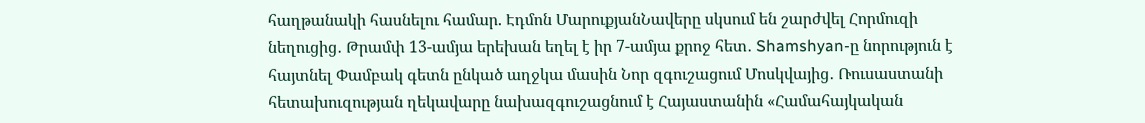հաղթանակի հասնելու համար. Էդմոն ՄարուքյանՆավերը սկսում են շարժվել Հորմուզի նեղուցից․ Թրամփ 13-ամյա երեխան եղել է իր 7-ամյա քրոջ հետ․ Shamshyan-ը նորություն է հայտնել Փամբակ գետն ընկած աղջկա մասին Նոր զգուշացում Մոսկվայից․ Ռուսաստանի հետախուզության ղեկավարը նախազգուշացնում է Հայաստանին «Համահայկական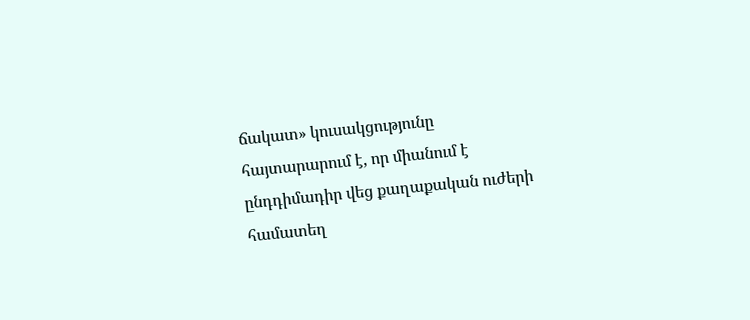ճակատ» կուսակցությունը հայտարարում է, որ միանում է ընդդիմադիր վեց քաղաքական ուժերի համատեղ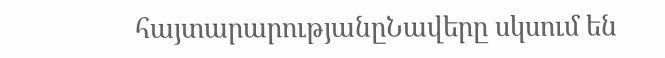հայտարարությանըՆավերը սկսում են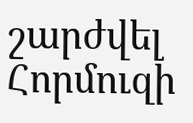շարժվել Հորմուզի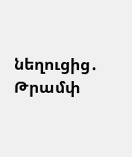նեղուցից․ Թրամփ